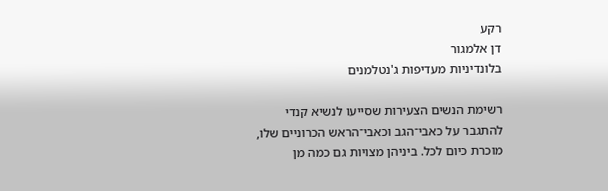רקע
דן אלמגור
בלונדיניות מעדיפות ג'נטלמנים

רשימת הנשים הצעירות שסייעו לנשיא קנדי להתגבר על כאבי־הגב וכאבי־הראש הכרוניים שלו, מוכרת כיום לכל. ביניהן מצויות גם כמה מן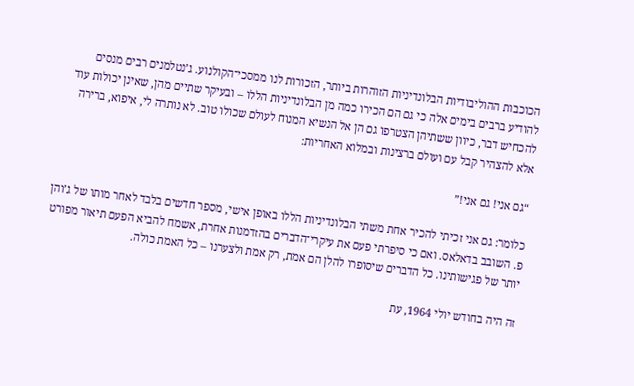הכוכבות ההוליבודיות הבלונדיניות הזוהרות ביותר, הזכורות לנו ממסכי־הקולנוע. ג’נטלמנים רבים מנסים להודיע ברבים בימים אלה כי גם הם הכירו כמה מן הבלונדיניות הללו – ובעיקר שתיים מהן, שאינן יכולות עוד להכחיש דבר, כיוון ששתיהן הצטרפו גם הן אל הנשיא המנוח לעולם שכולו טוב. לא נותרה לי, איפוא, ברירה אלא להצהיר קבל עם ועולם ברצינות ובמלוא האחריות:

“גם אני! גם אני!”

כלומר: גם אני זכיתי להכיר אחת משתי הבלונדיניות הללו באופן אישי, מספר חדשים בלבד לאחר מותו של ג’והן פ. השובב בדאלאס. ואם כי סיפרתי פעם את עיקרי־הדברים בהזדמנות אחרת, אשמח להביא הפעם תיאור מפורט יותר של פגישותינו. כל הדברים שיסופרו להלן הם אמת, רק אמת ולצערנו – כל האמת כולה.

זה היה בחודש יולי 1964, עת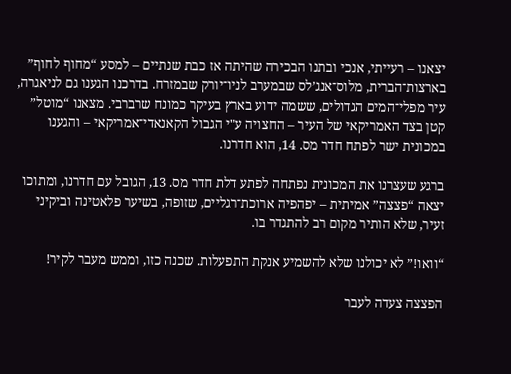יצאנו – רעייתי, אנכי ובתנו הבכירה שהיתה אז כבת שנתיים – למסע “מחוף לחוף” בארצות־הברית, מלוס־אנג’לס שבמערב לניו־יורק שבמזרח. בדרכנו הגענו גם לניאגרה, עיר מפלי־המים הגדולים, ששמה ידוע בארץ בעיקר כמונח שרברבי. מצאנו “מוטל” קטן בצד האמריקאי של העיר – החצויה ע"י הגבול הקאנאדי־אמריקאי – והגענו במכונית ישר לפתח חדר מס. 14, הוא חדרנו.

ברגע שעצרנו את המכונית נפתחה לפתע דלת חדר מס. 13, הגובל עם חדרנו, ומתוכו יצאה “פצצה” אמיתית – יפהפיה ארוכת־רגליים, שזופה, בשיער פלאטינה וביקיני זעיר, שלא הותיר מקום רב להתגדר בו.

“וואו!” לא יכולנו שלא להשמיע אנקת התפעלות. שכנה כזו, וממש מעבר לקיר!

הפצצה צעדה לעבר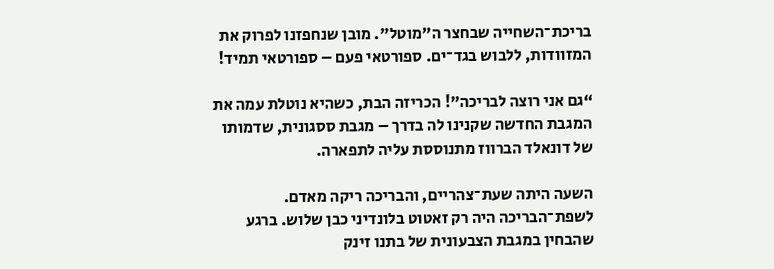בריכת־השחייה שבחצר ה"מוטל". מובן שנחפזנו לפרוק את המזוודות, ללבוש בגד־ים. ספורטאי פעם – ספורטאי תמיד!

“גם אני רוצה לבריכה”! הכריזה הבת, כשהיא נוטלת עמה את המגבת החדשה שקנינו לה בדרך – מגבת ססגונית, שדמותו של דונאלד הברווז מתנוססת עליה לתפארה.

השעה היתה שעת־צהריים, והבריכה ריקה מאדם. לשפת־הבריכה היה רק זאטוט בלונדיני כבן שלוש. ברגע שהבחין במגבת הצבעונית של בתנו זינק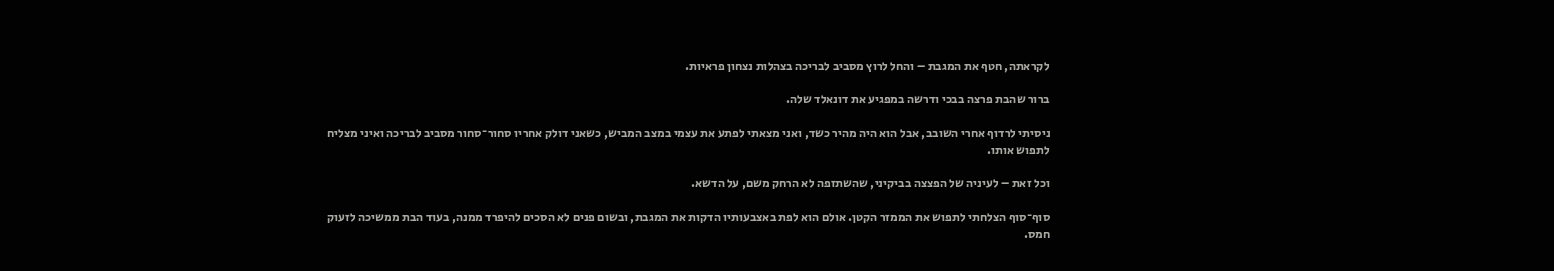לקראתה, חטף את המגבת – והחל לרוץ מסביב לבריכה בצהלות נצחון פראיות.

ברור שהבת פרצה בבכי ודרשה במפגיע את דונאלד שלה.

ניסיתי לרדוף אחרי השובב, אבל הוא היה מהיר כשד, ואני מצאתי לפתע את עצמי במצב המביש, כשאני דולק אחריו סחור־סחור מסביב לבריכה ואיני מצליח לתפוש אותו.

וכל זאת – לעיניה של הפצצה בביקיני, שהשתזפה לא הרחק משם, על הדשא.

סוף־סוף הצלחתי לתפוש את הממזר הקטן. אולם הוא לפת באצבעותיו הדקות את המגבת, ובשום פנים לא הסכים להיפרד ממנה, בעוד הבת ממשיכה לזעוק חמס.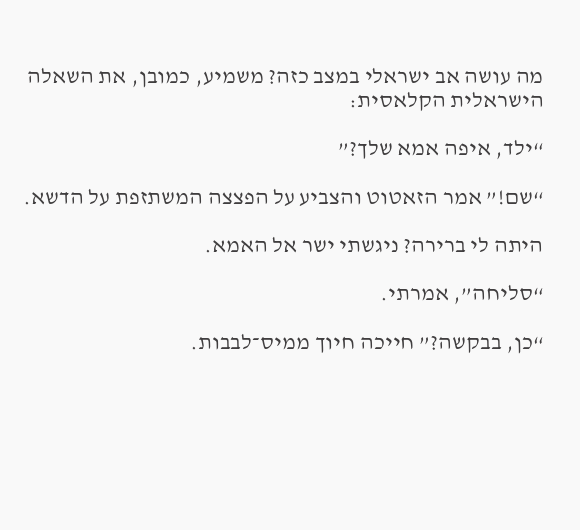מה עושה אב ישראלי במצב כזה? משמיע, כמובן, את השאלה הישראלית הקלאסית:

“ילד, איפה אמא שלך?”

“שם!” אמר הזאטוט והצביע על הפצצה המשתזפת על הדשא.

היתה לי ברירה? ניגשתי ישר אל האמא.

“סליחה”, אמרתי.

“כן, בבקשה?” חייכה חיוך ממיס־לבבות.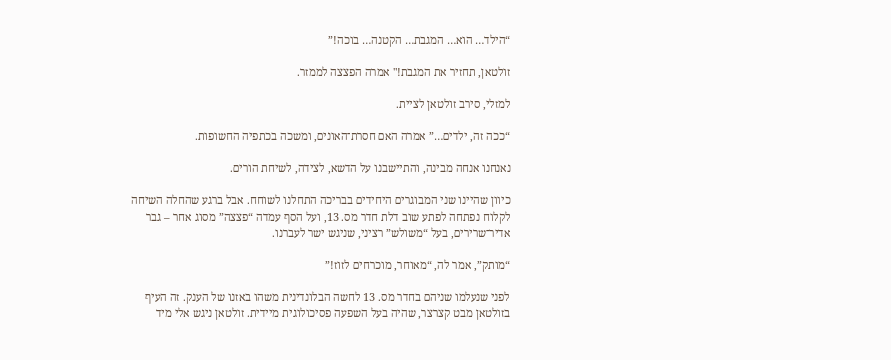“הילד… הוא… המגבת… הקטנה… בוכה!”

זולטאן, תחזיר את המגבת!" אמרה הפצצה לממזר.

למזלי, סירב זולטאן לציית.

“ככה זה, ילדים…” אמרה האם חסרת־האונים, ומשכה בכתפיה החשופות.

נאנחנו אנחה מבינה, והתיישבנו על הדשא, לצידה, לשיחת הורים.

כיוון שהיינו שני המבוגרים היחידים בבריכה התחלנו לשוחח. אבל ברגע שהחלה השיחה לקלוח נפתחה לפתע שוב דלת חדר מס. 13, ועל הסף עמדה “פצצה” מסוג אחר – גבר אדיר־שרירים, בעל “משולש” רציני, שניגש ישר לעברנו.

“מותק”, אמר לה, “מאוחר, מוכרחים לזוז!”

לפני שנעלמו שניהם בחדר מס. 13 לחשה הבלונדינית משהו באזנו של הענק. זה העיף בזולטאן מבט קצרצר, שהיה בעל השפעה פסיכולוגית מיידית. זולטאן ניגש אלי מיד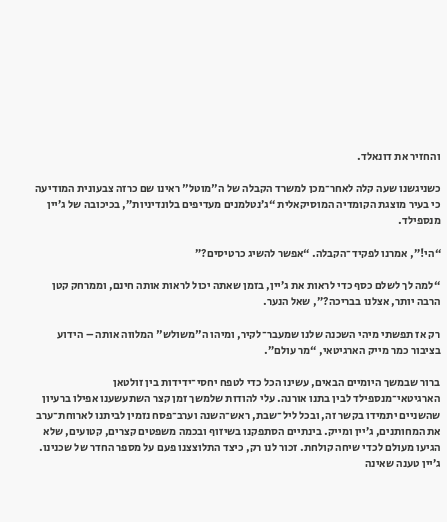והחזיר את דונאלד.

כשניגשנו שעה קלה לאחר־מכן למשרד הקבלה של ה"מוטל" ראינו שם כרזה צבעונית המודיעה כי בעיר מוצגת הקומדיה המוסיקאלית “ג’נטלמנים מעדיפים בלונדיניות”, בכיכובה של ג’יין מנספילד.

“הי!”, אמרנו לפקיד־הקבלה. “אפשר להשיג כרטיסים?”

“למה לך לשלם כסף כדי לראות את ג’יין, בזמן שאתה יכול לראות אותה חינם, וממרחק קטן הרבה יותר, אצלנו בבריכה?”, שאל הנער.

רק אז תפשתי מיהי השכנה שלנו שמעבר־לקיר, ומיהו ה"משולש" המלווה אותה – הידוע בציבור כמר מייק הארגיטאי, “מר עולם”.

ברור שבמשך היומיים הבאים, עשינו הכל כדי לטפח יחסי־ידידות בין זולטאן הארגיטאי־מנספילד לבין בתנו אורנה. עלי להודות שלמשך זמן קצר השתעשענו אפילו ברעיון שהשניים יתמידו בקשר זה, ובכל ליל־שבת, ראש־השנה וערב־פסח נזמין לביתנו לארוחת־ערב את המחותנים, ג’יין ומייק. בינתיים הסתפקנו בשיזוף ובכמה משפטים קצרים, קטועים, שלא הגיעו מעולם לכדי שיחה קולחת. זכור לנו רק, כיצד התלוצצנו פעם על מספר החדר של שכנינו. ג’יין טענה שאינה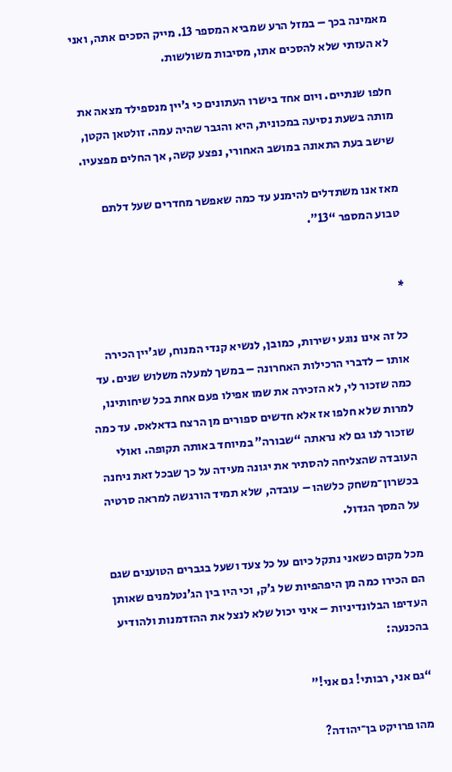מאמינה בכך – במזל הרע שמביא המספר 13. מייק הסכים אתה, ואני לא העזתי שלא להסכים אתו, מסיבות משולשות.

חלפו שנתיים. ויום אחד בישרו העתונים כי ג’יין מנספילד מצאה את מותה בשעת נסיעה במכונית, היא והגבר שהיה עמה. זולטאן הקטן, שישב בעת התאונה במושב האחורי, נפצע קשה, אך החלים מפצעיו.

מאז אנו משתדלים להימנע עד כמה שאפשר מחדרים שעל דלתם טבוע המספר “13”.


*

כל זה אינו נוגע ישירות, כמובן, לנשיא קנדי המנוח, שג’יין הכירה אותו – לדברי הרכילות האחרונה – במשך למעלה משלוש שנים. עד כמה שזכור לי, לא הזכירה את שמו אפילו פעם אחת בכל שיחותינו, למרות שלא חלפו אז אלא חדשים ספורים מן הרצח בדאלאס. עד כמה שזכור לנו גם לא נראתה “שבורה” במיוחד באותה תקופה. ואולי העובדה שהצליחה להסתיר את יגונה מעידה על כך שבכל זאת ניחנה בכשרון־משחק כלשהו – עובדה, שלא תמיד הורגשה למראה סרטיה על המסך הגדול.

מכל מקום כשאני נתקל כיום על כל צעד ושעל בגברים הטוענים שגם הם הכירו כמה מן היפהפיות של ג’ק, וכי היו בין הג’נטלמנים שאותן העדיפו הבלונדיניות – איני יכול שלא לנצל את ההזדמנות ולהודיע בהכנעה:

“גם אני, רבותי! גם אני!”

מהו פרויקט בן־יהודה?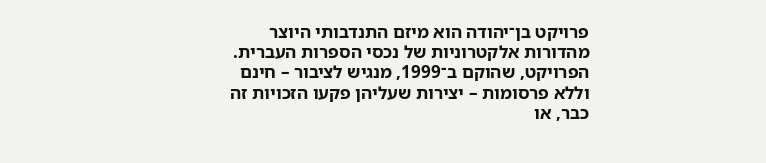פרויקט בן־יהודה הוא מיזם התנדבותי היוצר מהדורות אלקטרוניות של נכסי הספרות העברית. הפרויקט, שהוקם ב־1999, מנגיש לציבור – חינם וללא פרסומות – יצירות שעליהן פקעו הזכויות זה כבר, או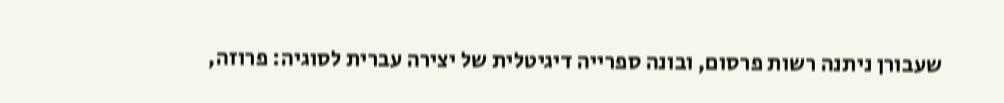שעבורן ניתנה רשות פרסום, ובונה ספרייה דיגיטלית של יצירה עברית לסוגיה: פרוזה,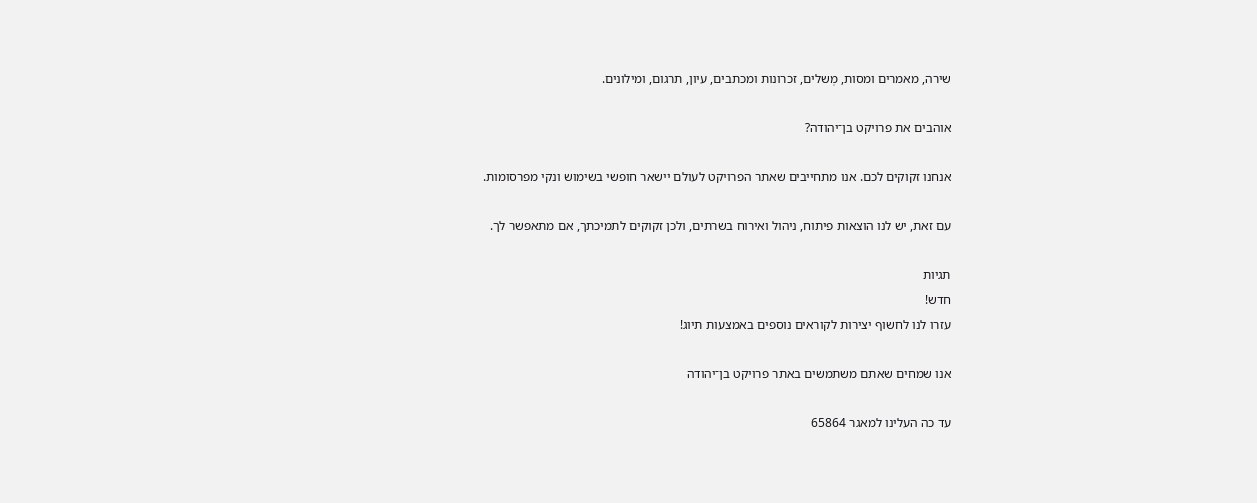שירה, מאמרים ומסות, מְשלים, זכרונות ומכתבים, עיון, תרגום, ומילונים.

אוהבים את פרויקט בן־יהודה?

אנחנו זקוקים לכם. אנו מתחייבים שאתר הפרויקט לעולם יישאר חופשי בשימוש ונקי מפרסומות.

עם זאת, יש לנו הוצאות פיתוח, ניהול ואירוח בשרתים, ולכן זקוקים לתמיכתך, אם מתאפשר לך.

תגיות
חדש!
עזרו לנו לחשוף יצירות לקוראים נוספים באמצעות תיוג!

אנו שמחים שאתם משתמשים באתר פרויקט בן־יהודה

עד כה העלינו למאגר 65864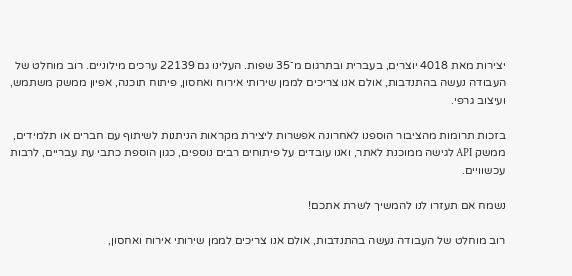יצירות מאת 4018 יוצרים, בעברית ובתרגום מ־35 שפות. העלינו גם 22139 ערכים מילוניים. רוב מוחלט של העבודה נעשה בהתנדבות, אולם אנו צריכים לממן שירותי אירוח ואחסון, פיתוח תוכנה, אפיון ממשק משתמש, ועיצוב גרפי.

בזכות תרומות מהציבור הוספנו לאחרונה אפשרות ליצירת מקראות הניתנות לשיתוף עם חברים או תלמידים, ממשק API לגישה ממוכנת לאתר, ואנו עובדים על פיתוחים רבים נוספים, כגון הוספת כתבי עת עבריים, לרבות עכשוויים.

נשמח אם תעזרו לנו להמשיך לשרת אתכם!

רוב מוחלט של העבודה נעשה בהתנדבות, אולם אנו צריכים לממן שירותי אירוח ואחסון,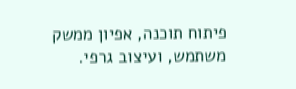פיתוח תוכנה, אפיון ממשק משתמש, ועיצוב גרפי.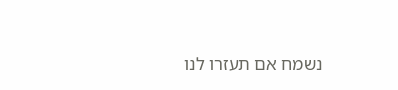נשמח אם תעזרו לנו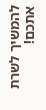להמשיך לשרת אתכם!